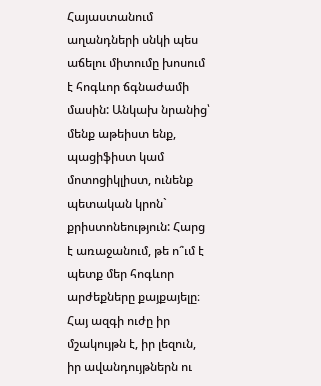Հայաստանում աղանդների սնկի պես աճելու միտումը խոսում է հոգևոր ճգնաժամի մասին: Անկախ նրանից՝ մենք աթեիստ ենք, պացիֆիստ կամ մոտոցիկլիստ, ունենք պետական կրոն` քրիստոնեություն: Հարց է առաջանում, թե ո՞ւմ է պետք մեր հոգևոր արժեքները քայքայելը։ Հայ ազգի ուժը իր մշակույթն է, իր լեզուն, իր ավանդույթներն ու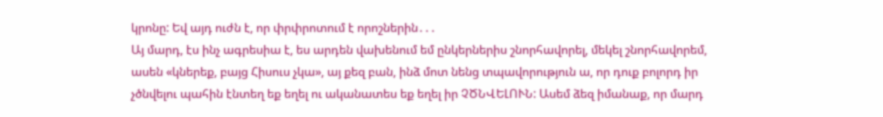կրոնը: Եվ այդ ուժն է, որ փրփրոտում է որոշներին․․․
Այ մարդ, էս ինչ ագրեսիա է, ես արդեն վախենում եմ ընկերներիս շնորհավորել, մեկել շնորհավորեմ, ասեն «կներեք, բայց Հիսուս չկա», այ քեզ բան, ինձ մոտ նենց տպավորություն ա, որ դուք բոլորդ իր չծնվելու պահին էնտեղ եք եղել ու ականատես եք եղել իր ՉԾՆՎԵԼՈՒՆ: Ասեմ ձեզ իմանաք, որ մարդ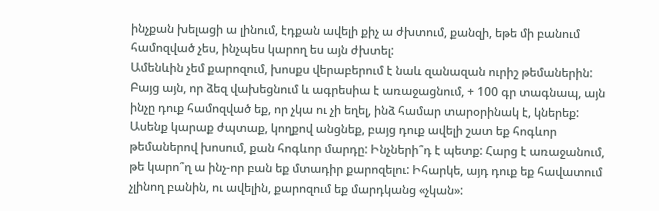ինչքան խելացի ա լինում, էդքան ավելի քիչ ա ժխտում, քանզի, եթե մի բանում համոզված չես, ինչպես կարող ես այն ժխտել:
Ամենևին չեմ քարոզում, խոսքս վերաբերում է նաև զանազան ուրիշ թեմաներին: Բայց այն, որ ձեզ վախեցնում և ագրեսիա է առաջացնում, + 100 գր տագնապ, այն ինչը դուք համոզված եք, որ չկա ու չի եղել, ինձ համար տարօրինակ է, կներեք: Ասենք կարաք ժպտաք, կողքով անցնեք, բայց դուք ավելի շատ եք հոգևոր թեմաներով խոսում, քան հոգևոր մարդը: Ինչների՞դ է պետք: Հարց է առաջանում, թե կարո՞ղ ա ինչ-որ բան եք մտադիր քարոզելու: Իհարկե, այդ դուք եք հավատում չլինող բանին, ու ավելին, քարոզում եք մարդկանց «չկան»: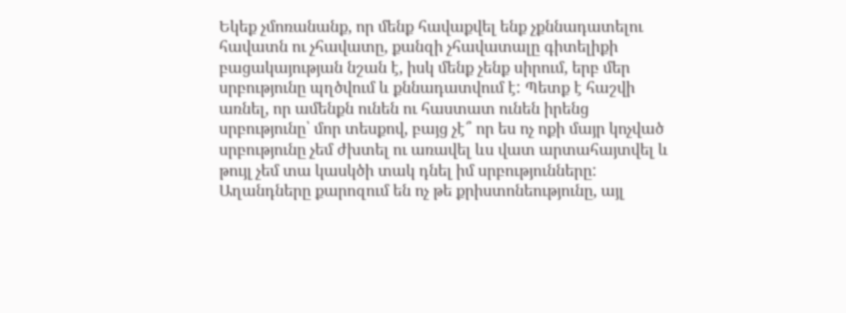Եկեք չմոռանանք, որ մենք հավաքվել ենք չքննադատելու հավատն ու չհավատը, քանզի չհավատալը գիտելիքի բացակայության նշան է, իսկ մենք չենք սիրում, երբ մեր սրբությունը պղծվում և քննադատվում է: Պետք է հաշվի առնել, որ ամենքն ունեն ու հաստատ ունեն իրենց սրբությունը՝ մոր տեսքով, բայց չէ՞ որ ես ոչ ոքի մայր կոչված սրբությունը չեմ ժխտել ու առավել ևս վատ արտահայտվել և թույլ չեմ տա կասկծի տակ դնել իմ սրբությունները:
Աղանդները քարոզում են ոչ թե քրիստոնեությունը, այլ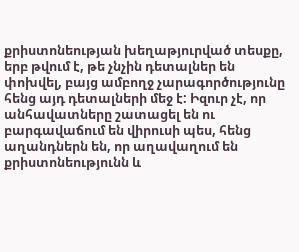քրիստոնեության խեղաթյուրված տեսքը, երբ թվում է, թե չնչին դետալներ են փոխվել, բայց ամբողջ չարագործությունը հենց այդ դետալների մեջ է: Իզուր չէ, որ անհավատները շատացել են ու բարգավաճում են վիրուսի պես, հենց աղանդներն են, որ աղավաղում են քրիստոնեությունն և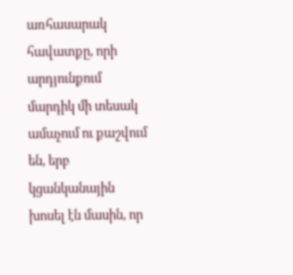առհասարակ հավատքը, որի արդյունքում մարդիկ մի տեսակ ամաչում ու քաշվում են, երբ կցանկանային խոսել էն մասին, որ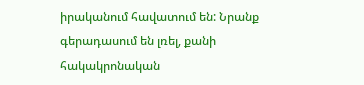իրականում հավատում են: Նրանք գերադասում են լռել, քանի հակակրոնական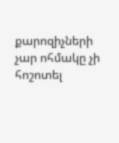քարոզիչների չար ոհմակը չի հոշոտել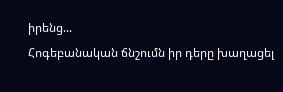իրենց...
Հոգեբանական ճնշումն իր դերը խաղացել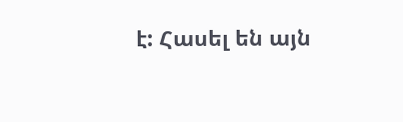է: Հասել են այն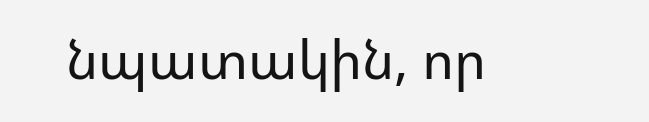նպատակին, որ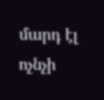մարդ էլ ոչնչի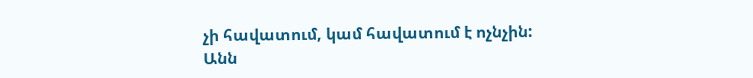չի հավատում, կամ հավատում է ոչնչին:
Անն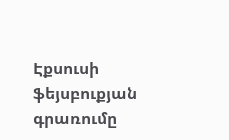Էքսուսի ֆեյսբուքյան գրառումը